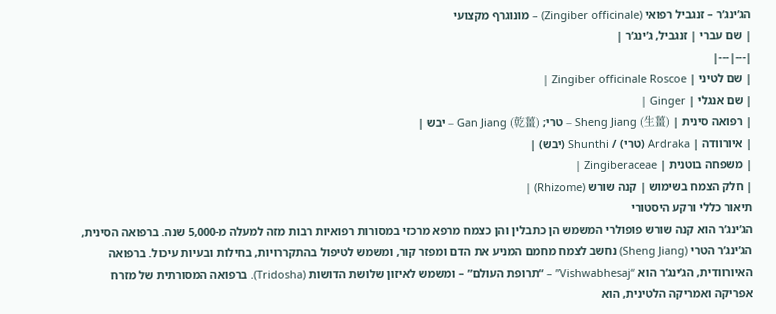הג’ינג’ר – זנגביל רפואי (Zingiber officinale) – מונוגרף מקצועי
| שם עברי | זנגביל, ג’ינג’ר |
|---|---|
| שם לטיני | Zingiber officinale Roscoe |
| שם אנגלי | Ginger |
| רפואה סינית | Sheng Jiang (生薑) – טרי; Gan Jiang (乾薑) – יבש |
| איורוודה | Ardraka (טרי) / Shunthi (יבש) |
| משפחה בוטנית | Zingiberaceae |
| חלק הצמח בשימוש | קנה שורש (Rhizome) |
תיאור כללי ורקע היסטורי
הג’ינג’ר הוא קנה שורש פופולרי המשמש הן כתבלין והן כצמח מרפא מרכזי במסורות רפואיות רבות מזה למעלה מ-5,000 שנה. ברפואה הסינית, הג’ינג’ר הטרי (Sheng Jiang) נחשב לצמח מחמם המניע את הדם ומפזר קור, ומשמש לטיפול בהתקררויות, בחילות ובעיות עיכול. ברפואה האיורוודית, הג’ינג’ר הוא “Vishwabhesaj” – “תרופת העולם” – ומשמש לאיזון שלושת הדושות (Tridosha). ברפואה המסורתית של מזרח אפריקה ואמריקה הלטינית, הוא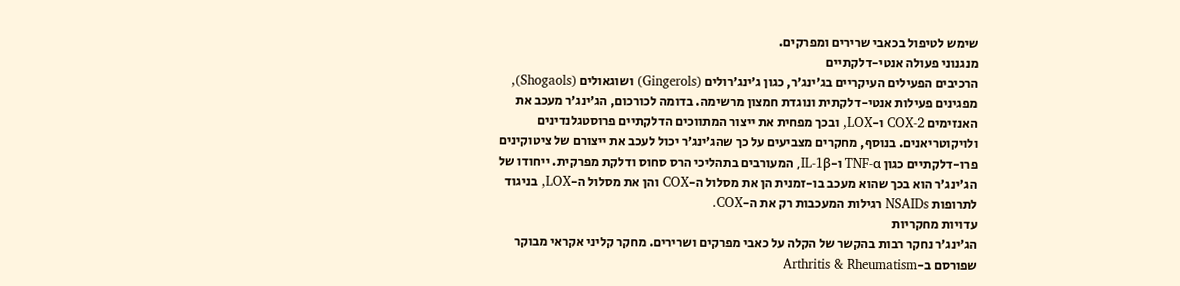שימש לטיפול בכאבי שרירים ומפרקים.
מנגנוני פעולה אנטי-דלקתיים
הרכיבים הפעילים העיקריים בג’ינג’ר, כגון ג’ינג’רולים (Gingerols) ושוגאולים (Shogaols), מפגינים פעילות אנטי-דלקתית ונוגדת חמצון מרשימה. בדומה לכורכום, הג’ינג’ר מעכב את האנזימים COX-2 ו-LOX, ובכך מפחית את ייצור המתווכים הדלקתיים פרוסטגלנדינים ולויקוטריאנים. בנוסף, מחקרים מצביעים על כך שהג’ינג’ר יכול לעכב את ייצורם של ציטוקינים פרו-דלקתיים כגון TNF-α ו-IL-1β, המעורבים בתהליכי הרס סחוס ודלקת מפרקית. ייחודו של הג’ינג’ר הוא בכך שהוא מעכב בו-זמנית הן את מסלול ה-COX והן את מסלול ה-LOX, בניגוד לתרופות NSAIDs רגילות המעכבות רק את ה-COX.
עדויות מחקריות
הג’ינג’ר נחקר רבות בהקשר של הקלה על כאבי מפרקים ושרירים. מחקר קליני אקראי מבוקר שפורסם ב-Arthritis & Rheumatism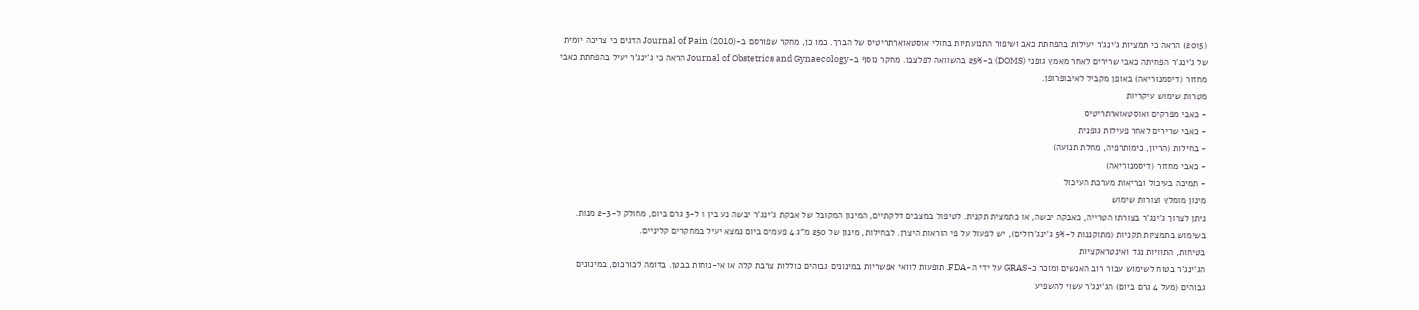(2015) הראה כי תמציות ג’ינג’ר יעילות בהפחתת כאב ושיפור התנועתיות בחולי אוסטאוארתריטיס של הברך. כמו כן, מחקר שפורסם ב-Journal of Pain (2010) הדגים כי צריכה יומית של ג’ינג’ר הפחיתה כאבי שרירים לאחר מאמץ גופני (DOMS) ב-25% בהשוואה לפלצבו. מחקר נוסף ב-Journal of Obstetrics and Gynaecology הראה כי ג’ינג’ר יעיל בהפחתת כאבי מחזור (דיסמנוריאה) באופן מקביל לאיבופרופן.
מטרות שימוש עיקריות
- כאבי מפרקים ואוסטאוארתריטיס
- כאבי שרירים לאחר פעילות גופנית
- בחילות (הריון, כימותרפיה, מחלת תנועה)
- כאבי מחזור (דיסמנוריאה)
- תמיכה בעיכול ובריאות מערכת העיכול
מינון מומלץ וצורות שימוש
ניתן לצרוך ג’ינג’ר בצורתו הטרייה, כאבקה יבשה, או כתמצית תקנית. לטיפול במצבים דלקתיים, המינון המקובל של אבקת ג’ינג’ר יבשה נע בין 1 ל-3 גרם ביום, מחולק ל-2-3 מנות. בשימוש בתמציות תקניות (מתוקננות ל-5% ג’ינג’רולים), יש לפעול על פי הוראות היצרן. לבחילות, מינון של 250 מ”ג 4 פעמים ביום נמצא יעיל במחקרים קליניים.
בטיחות, התוויות נגד ואינטראקציות
הג’ינג’ר בטוח לשימוש עבור רוב האנשים ומוכר כ-GRAS על ידי ה-FDA. תופעות לוואי אפשריות במינונים גבוהים כוללות צרבת קלה או אי-נוחות בבטן. בדומה לכורכום, במינונים גבוהים (מעל 4 גרם ביום) הג’ינג’ר עשוי להשפיע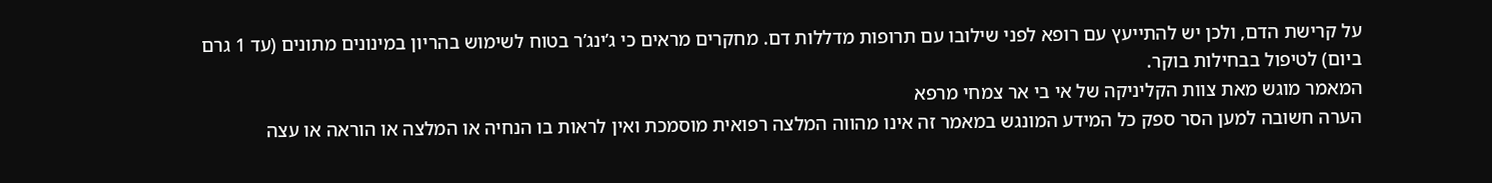על קרישת הדם, ולכן יש להתייעץ עם רופא לפני שילובו עם תרופות מדללות דם. מחקרים מראים כי ג’ינג’ר בטוח לשימוש בהריון במינונים מתונים (עד 1 גרם ביום) לטיפול בבחילות בוקר.
המאמר מוגש מאת צוות הקליניקה של אי בי אר צמחי מרפא
הערה חשובה למען הסר ספק כל המידע המונגש במאמר זה אינו מהווה המלצה רפואית מוסמכת ואין לראות בו הנחיה או המלצה או הוראה או עצה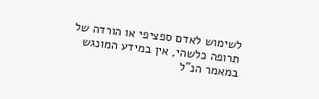לשימוש לאדם ספציפי או הורדה של תרופה כלשהי, אין במידע המונגש במאמר הנ”ל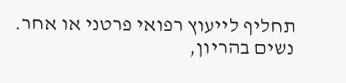תחליף לייעוץ רפואי פרטני או אחר. נשים בהריון,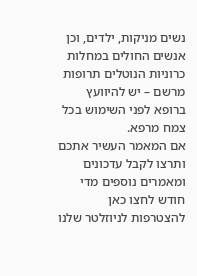נשים מניקות, ילדים, וכן אנשים החולים במחלות כרוניות הנוטלים תרופות מרשם – יש להיוועץ ברופא לפני השימוש בכל צמח מרפא.
אם המאמר העשיר אתכם ותרצו לקבל עדכונים ומאמרים נוספים מדי חודש לחצו כאן להצטרפות לניוזלטר שלנו